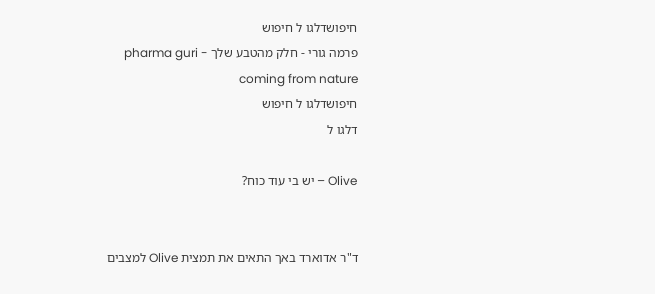חיפושדלגו ל חיפוש
פרמה גורי - חלק מהטבע שלך pharma guri - coming from nature
חיפושדלגו ל חיפוש
דלגו ל

Olive – יש בי עוד כוח?


ד"ר אדוארד באך התאים את תמצית Olive למצבים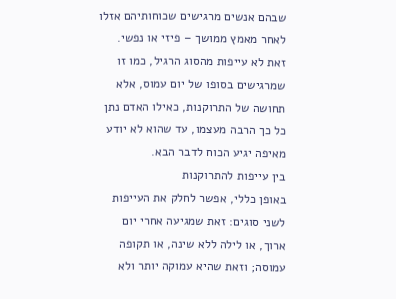שבהם אנשים מרגישים שכוחותיהם אזלו לאחר מאמץ ממושך – פיזי או נפשי. זאת לא עייפות מהסוג הרגיל, כמו זו שמרגישים בסופו של יום עמוס, אלא תחושה של התרוקנות, כאילו האדם נתן כל כך הרבה מעצמו, עד שהוא לא יודע מאיפה יגיע הכוח לדבר הבא.
בין עייפות להתרוקנות
באופן כללי, אפשר לחלק את העייפות לשני סוגים: זאת שמגיעה אחרי יום ארוך, או לילה ללא שינה, או תקופה עמוסה; וזאת שהיא עמוקה יותר ולא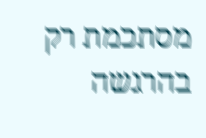מסתכמת רק בהרגשה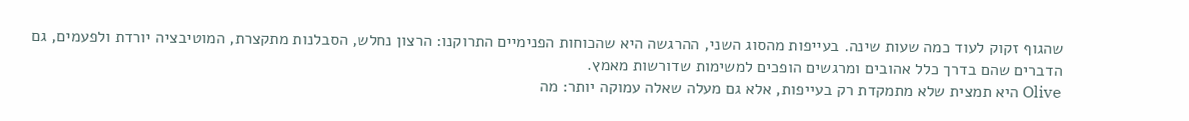שהגוף זקוק לעוד כמה שעות שינה. בעייפות מהסוג השני, ההרגשה היא שהכוחות הפנימיים התרוקנו: הרצון נחלש, הסבלנות מתקצרת, המוטיבציה יורדת ולפעמים, גם הדברים שהם בדרך כלל אהובים ומרגשים הופכים למשימות שדורשות מאמץ.
Olive היא תמצית שלא מתמקדת רק בעייפות, אלא גם מעלה שאלה עמוקה יותר: מה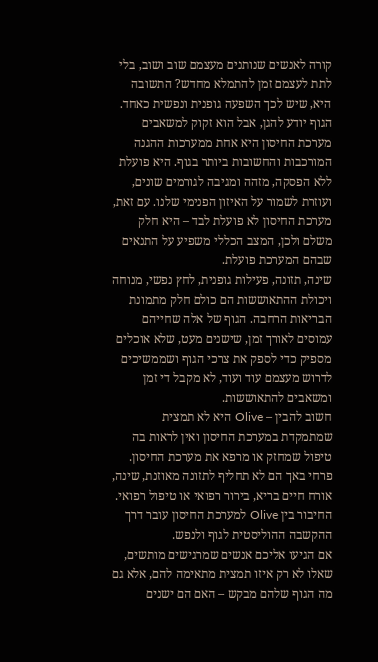קורה לאנשים שנותנים מעצמם שוב ושוב, בלי לתת לעצמם זמן להתמלא מחדש? התשובה היא, שיש לכך השפעה גופנית ונפשית כאחד.
הגוף יודע להגן, אבל הוא זקוק למשאבים
מערכת החיסון היא אחת ממערכות ההגנה המורכבות והחשובות ביותר בגוף. היא פועלת ללא הפסקה, מזהה ומגיבה לגורמים שונים, ועוזרת לשמור על האיזון הפנימי שלנו. עם זאת, מערכת החיסון לא פועלת לבד – היא חלק משלם ולכן, המצב הכללי משפיע על התנאים שבהם המערכת פועלת.
שינה, תזונה, פעילות גופנית, לחץ נפשי, מנוחה ויכולת ההתאוששות הם כולם חלק מתמונת הבריאות הרחבה. הגוף של אלה שחייהם עמוסים לאורך זמן, שישנים מעט, שלא אוכלים מספיק כדי לספק את צרכי הגוף ושממשיכים לדרוש מעצמם עוד ועוד, לא מקבל די זמן ומשאבים להתאוששות.
חשוב להבין – Olive היא לא תמצית שמתמקדת במערכת החיסון ואין לראות בה טיפול שמחזק או מרפא את מערכת החיסון. פרחי באך הם לא תחליף לתזונה מאוזנת, שינה, אורח חיים בריא, בירור רפואי או טיפול רפואי.
החיבור בין Olive למערכת החיסון עובר דרך ההקשבה ההוליסטית לגוף ולנפש.
אם הגיעו אליכם אנשים שמרגישים מותשים, שאלו לא רק איזו תמצית מתאימה להם, אלא גם מה הגוף שלהם מבקש – האם הם ישנים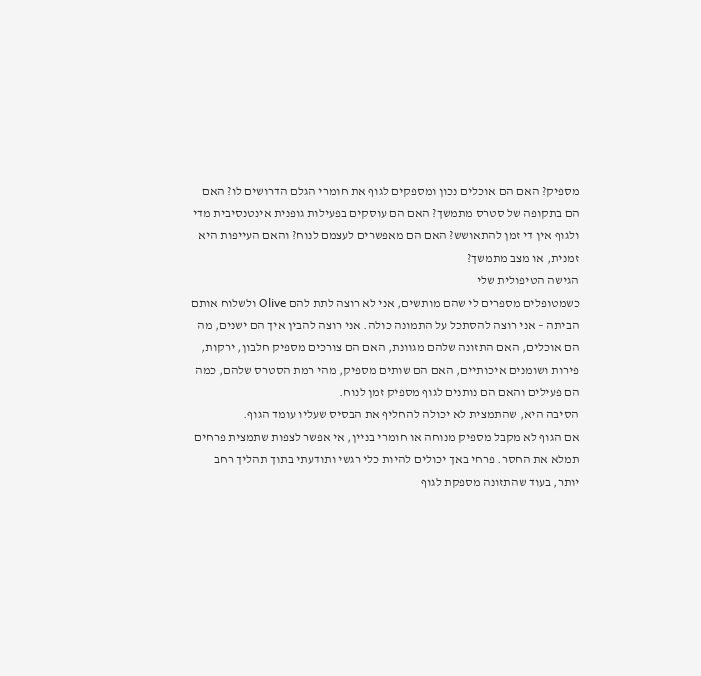מספיק? האם הם אוכלים נכון ומספקים לגוף את חומרי הגלם הדרושים לו? האם הם בתקופה של סטרס מתמשך? האם הם עוסקים בפעילות גופנית אינטנסיבית מדי ולגוף אין די זמן להתאושש? האם הם מאפשרים לעצמם לנוח? והאם העייפות היא זמנית, או מצב מתמשך?
הגישה הטיפולית שלי
כשמטופלים מספרים לי שהם מותשים, אני לא רוצה לתת להם Olive ולשלוח אותם הביתה – אני רוצה להסתכל על התמונה כולה. אני רוצה להבין איך הם ישנים, מה הם אוכלים, האם התזונה שלהם מגוונת, האם הם צורכים מספיק חלבון, ירקות, פירות ושומנים איכותיים, האם הם שותים מספיק, מהי רמת הסטרס שלהם, כמה הם פעילים והאם הם נותנים לגוף מספיק זמן לנוח.
הסיבה היא, שהתמצית לא יכולה להחליף את הבסיס שעליו עומד הגוף.
אם הגוף לא מקבל מספיק מנוחה או חומרי בניין, אי אפשר לצפות שתמצית פרחים תמלא את החסר. פרחי באך יכולים להיות כלי רגשי ותודעתי בתוך תהליך רחב יותר, בעוד שהתזונה מספקת לגוף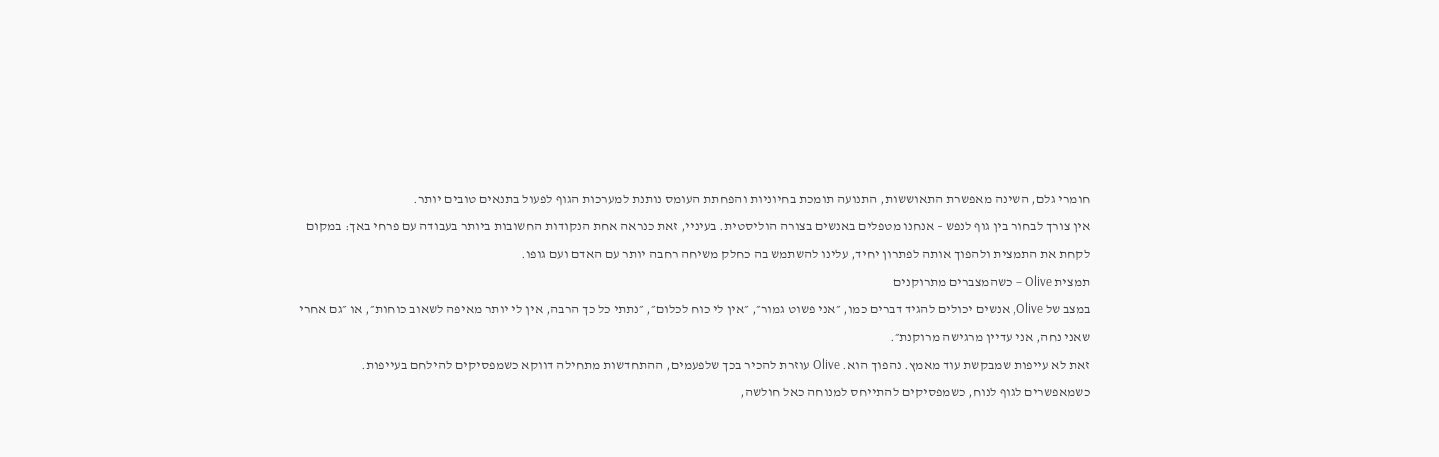חומרי גלם, השינה מאפשרת התאוששות, התנועה תומכת בחיוניות והפחתת העומס נותנת למערכות הגוף לפעול בתנאים טובים יותר.
אין צורך לבחור בין גוף לנפש – אנחנו מטפלים באנשים בצורה הוליסטית. בעיניי, זאת כנראה אחת הנקודות החשובות ביותר בעבודה עם פרחי באך: במקום לקחת את התמצית ולהפוך אותה לפתרון יחיד, עלינו להשתמש בה כחלק משיחה רחבה יותר עם האדם ועם גופו.
תמצית Olive – כשהמצברים מתרוקנים
במצב של Olive, אנשים יכולים להגיד דברים כמו, ״אני פשוט גמור״, ״אין לי כוח לכלום״, ״נתתי כל כך הרבה, אין לי יותר מאיפה לשאוב כוחות״, או ״גם אחרי שאני נחה, אני עדיין מרגישה מרוקנת״.
זאת לא עייפות שמבקשת עוד מאמץ. נהפוך הוא. Olive עוזרת להכיר בכך שלפעמים, ההתחדשות מתחילה דווקא כשמפסיקים להילחם בעייפות.
כשמאפשרים לגוף לנוח, כשמפסיקים להתייחס למנוחה כאל חולשה,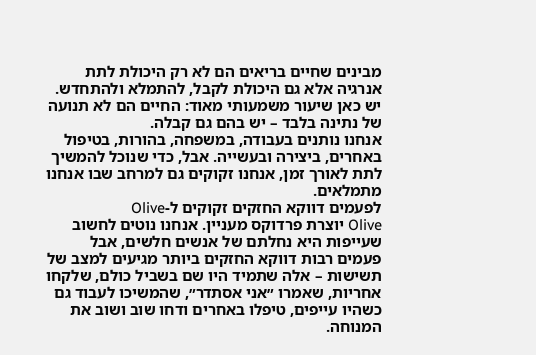מבינים שחיים בריאים הם לא רק היכולת לתת אנרגיה אלא גם היכולת לקבל, להתמלא ולהתחדש.
יש כאן שיעור משמעותי מאוד: החיים הם לא תנועה של נתינה בלבד – יש בהם גם קבלה.
אנחנו נותנים בעבודה, במשפחה, בהורות, בטיפול באחרים, ביצירה ובעשייה. אבל, כדי שנוכל להמשיך לתת לאורך זמן, אנחנו זקוקים גם למרחב שבו אנחנו מתמלאים.
לפעמים דווקא החזקים זקוקים ל-Olive
Olive יוצרת פרדוקס מעניין. אנחנו נוטים לחשוב שעייפות היא נחלתם של אנשים חלשים, אבל פעמים רבות דווקא החזקים ביותר מגיעים למצב של תשישות – אלה שתמיד היו שם בשביל כולם, שלקחו אחריות, שאמרו ״אני אסתדר״, שהמשיכו לעבוד גם כשהיו עייפים, טיפלו באחרים ודחו שוב ושוב את המנוחה.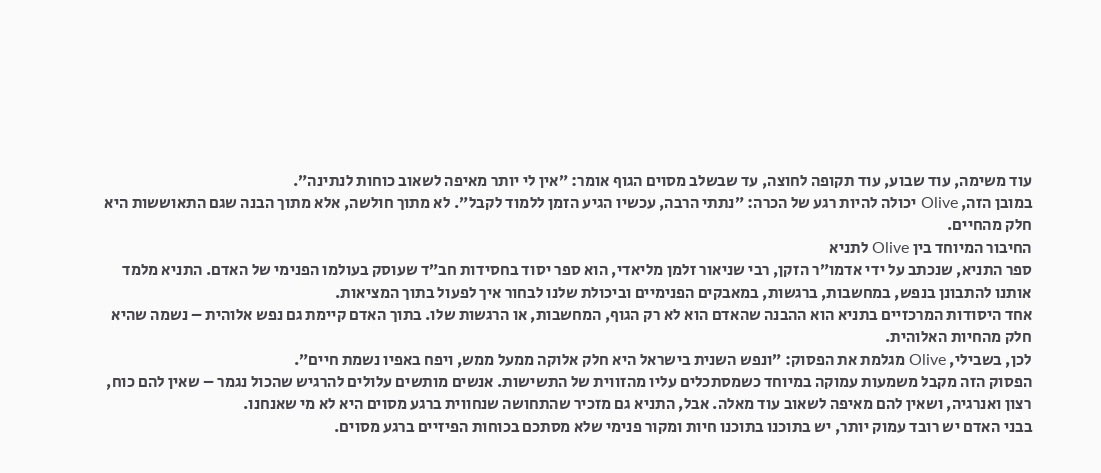עוד משימה, עוד שבוע, עוד תקופה לחוצה, עד שבשלב מסוים הגוף אומר: ״אין לי יותר מאיפה לשאוב כוחות לנתינה״.
במובן הזה, Olive יכולה להיות רגע של הכרה: ״נתתי הרבה, עכשיו הגיע הזמן ללמוד לקבל״. לא מתוך חולשה, אלא מתוך הבנה שגם התאוששות היא חלק מהחיים.
החיבור המיוחד בין Olive לתניא
ספר התניא, שנכתב על ידי אדמו״ר הזקן, רבי שניאור זלמן מליאדי, הוא ספר יסוד בחסידות חב״ד שעוסק בעולמו הפנימי של האדם. התניא מלמד אותנו להתבונן בנפש, במחשבות, ברגשות, במאבקים הפנימיים וביכולת שלנו לבחור איך לפעול בתוך המציאות.
אחד היסודות המרכזיים בתניא הוא ההבנה שהאדם הוא לא רק הגוף, המחשבות, או הרגשות שלו. בתוך האדם קיימת גם נפש אלוהית – נשמה שהיא חלק מהחיות האלוהית.
לכן, בשבילי, Olive מגלמת את הפסוק: ״ונפש השנית בישראל היא חלק אלוקה ממעל ממש, ויפח באפיו נשמת חיים״.
הפסוק הזה מקבל משמעות עמוקה במיוחד כשמסתכלים עליו מהזווית של התשישות. אנשים מותשים עלולים להרגיש שהכול נגמר – שאין להם כוח, רצון ואנרגיה, ושאין להם מאיפה לשאוב עוד מאלה. אבל, התניא גם מזכיר שהתחושה שנחווית ברגע מסוים היא לא מי שאנחנו.
בבני האדם יש רובד עמוק יותר, יש בתוכנו בתוכנו חיות ומקור פנימי שלא מסתכם בכוחות הפיזיים ברגע מסוים.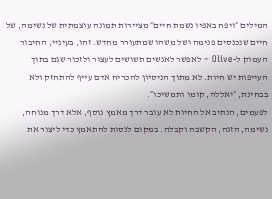המילים ״ויפח באפיו נשמת חיים״ מציירות תמונה עוצמתית של נשימה, של חיים שנכנסים פנימה ושל משהו שמתעורר מחדש. זהו, בעיניי, החיבור העמוק ל-Olive – לאפשר לאנשים תשושים לעצור ולזכור שגם בתוך העייפות יש חיות. לא מתוך הניסיון להכריח אדם עייף להתחזק ולא בבחינת, ״יאללה, קומו ותמשיכו״.
לפעמים, הנתיב אל החיות לא עובר דרך מאמץ נוסף, אלא דרך מנוחה, נשימה, הזנה, הקשבה וקבלה. במקום לנסות להתאמץ כדי ליצור את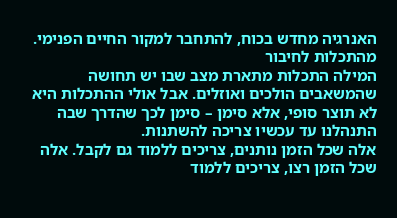האנרגיה מחדש בכוח, להתחבר למקור החיים הפנימי.
מהתכלות לחיבור
המילה התכלות מתארת מצב שבו יש תחושה שהמשאבים הולכים ואוזלים. אבל אולי ההתכלות היא לא תוצר סופי, אלא סימן – סימן לכך שהדרך שבה התנהלנו עד עכשיו צריכה להשתנות.
אלה שכל הזמן נותנים, צריכים ללמוד גם לקבל. אלה שכל הזמן רצו, צריכים ללמוד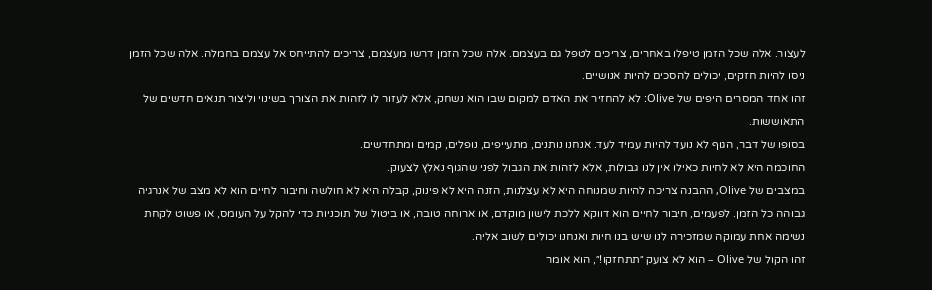לעצור. אלה שכל הזמן טיפלו באחרים, צריכים לטפל גם בעצמם. אלה שכל הזמן דרשו מעצמם, צריכים להתייחס אל עצמם בחמלה. אלה שכל הזמן ניסו להיות חזקים, יכולים להסכים להיות אנושיים.
זהו אחד המסרים היפים של Olive: לא להחזיר את האדם למקום שבו הוא נשחק, אלא לעזור לו לזהות את הצורך בשינוי וליצור תנאים חדשים של התאוששות.
בסופו של דבר, הגוף לא נועד להיות עמיד לעד. אנחנו נותנים, מתעייפים, נופלים, קמים ומתחדשים.
החוכמה היא לא לחיות כאילו אין לנו גבולות, אלא לזהות את הגבול לפני שהגוף נאלץ לצעוק.
במצבים של Olive, ההבנה צריכה להיות שמנוחה היא לא עצלנות, הזנה היא לא פינוק, קבלה היא לא חולשה וחיבור לחיים הוא לא מצב של אנרגיה גבוהה כל הזמן. לפעמים, חיבור לחיים הוא דווקא ללכת לישון מוקדם, או ארוחה טובה, או ביטול של תוכניות כדי להקל על העומס, או פשוט לקחת נשימה אחת עמוקה שמזכירה לנו שיש בנו חיות ואנחנו יכולים לשוב אליה.
זהו הקול של Olive – הוא לא צועק ״תתחזקו!״, הוא אומר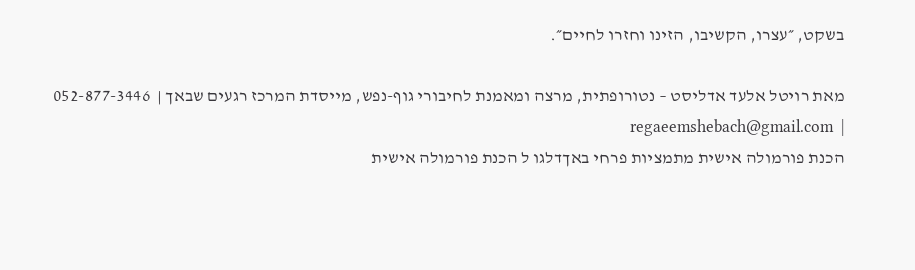בשקט, ״עצרו, הקשיבו, הזינו וחזרו לחיים״.

מאת רויטל אלעד אדליסט – נטורופתית, מרצה ומאמנת לחיבורי גוף-נפש, מייסדת המרכז רגעים שבאך |  052-877-3446 |  regaeemshebach@gmail.com
הכנת פורמולה אישית מתמציות פרחי באךדלגו ל הכנת פורמולה אישית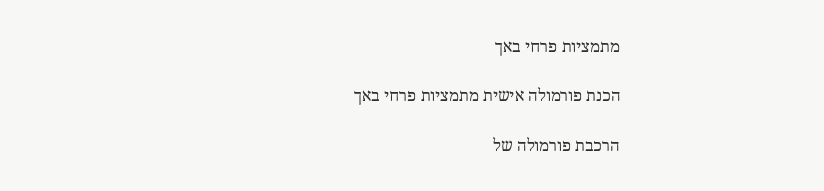מתמציות פרחי באך

הכנת פורמולה אישית מתמציות פרחי באך

הרכבת פורמולה של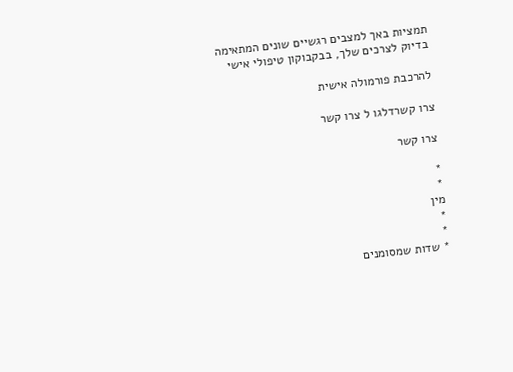תמציות באך למצבים רגשיים שונים המתאימה בדיוק לצרכים שלך, בבקבוקון טיפולי אישי

להרכבת פורמולה אישית

צרו קשרדלגו ל צרו קשר

צרו קשר

*
*
מין
*
*
* שדות שמסומנים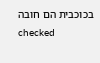בכוכבית הם חובה
checked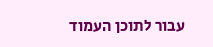עבור לתוכן העמוד